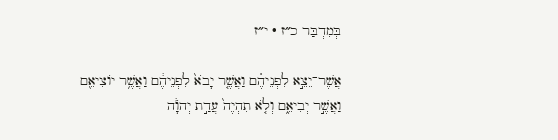בְּמִדְבַּר כ״ז · י״ז

אֲשֶׁר־יֵצֵ֣א לִפְנֵיהֶ֗ם וַאֲשֶׁ֤ר יָבֹא֙ לִפְנֵיהֶ֔ם וַאֲשֶׁ֥ר יוֹצִיאֵ֖ם וַאֲשֶׁ֣ר יְבִיאֵ֑ם וְלֹ֤א תִהְיֶה֙ עֲדַ֣ת יְהֹוָ֔ה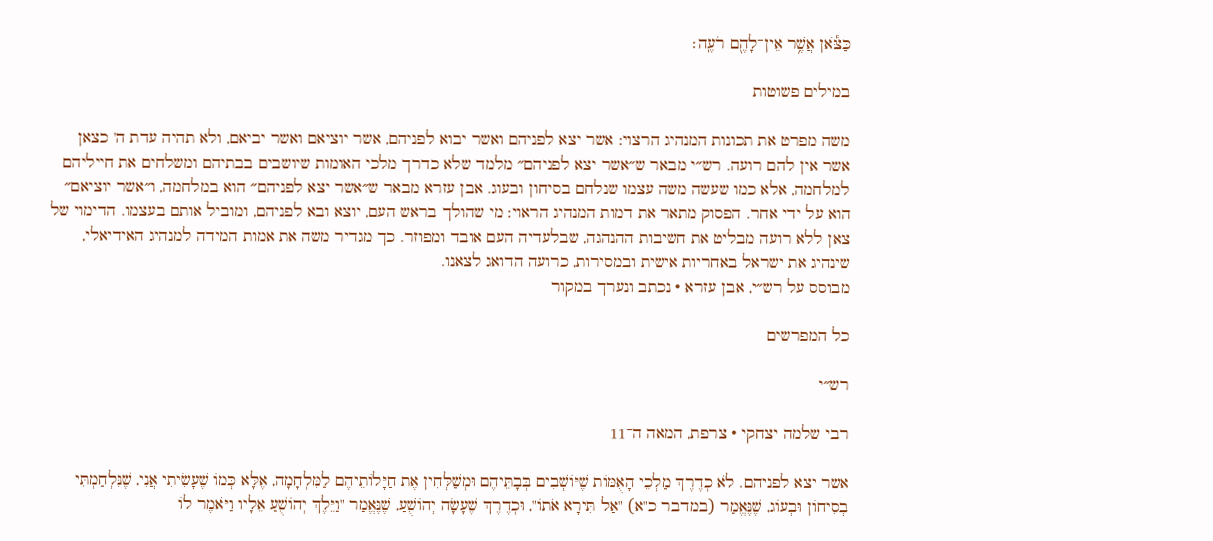כַּצֹּ֕אן אֲשֶׁ֥ר אֵין־לָהֶ֖ם רֹעֶֽה׃

במילים פשוטות

משה מפרט את תכונות המנהיג הרצוי: אשר יצא לפניהם ואשר יבוא לפניהם, אשר יוציאם ואשר יביאם, ולא תהיה עדת ה' כצאן אשר אין להם רועה. רש״י מבאר ש״אשר יצא לפניהם״ מלמד שלא כדרך מלכי האומות שיושבים בבתיהם ומשלחים את חייליהם למלחמה, אלא כמו שעשה משה עצמו שנלחם בסיחון ובעוג. אבן עזרא מבאר ש״אשר יצא לפניהם״ הוא במלחמה, ו״אשר יוציאם״ הוא על ידי אחר. הפסוק מתאר את דמות המנהיג הראוי: מי שהולך בראש העם, יוצא ובא לפניהם, ומוביל אותם בעצמו. הדימוי של צאן ללא רועה מבליט את חשיבות ההנהגה, שבלעדיה העם אובד ומפוזר. כך מגדיר משה את אמות המידה למנהיג האידיאלי, שינהיג את ישראל באחריות אישית ובמסירות, כרועה הדואג לצאנו.
מבוסס על רש״י, אבן עזרא · נכתב ונערך במקור

כל המפרשים

רש״י

רבי שלמה יצחקי · צרפת, המאה ה־11

אשר יצא לפניהם. לֹא כְדֶרֶךְ מַלְכֵי הָאֻמּוֹת שֶׁיּוֹשְׁבִים בְּבָתֵּיהֶם וּמְשַׁלְּחִין אֶת חַיָּלוֹתֵיהֶם לַמִּלְחָמָה, אֶלָּא כְּמוֹ שֶׁעָשִׂיתִי אֲנִי, שֶׁנִּלְחַמְתִּי בְסִיחוֹן וּבְעוֹג, שֶׁנֶּאֱמַר (במדבר כ"א) "אַל תִּירָא אֹתוֹ", וּכְדֶרֶךְ שֶׁעָשָׂה יְהוֹשֻׁעַ, שֶׁנֶּאֱמַר "וַיֵּלֶךְ יְהוֹשֻׁעַ אֵלָיו וַיֹּאמֶר לוֹ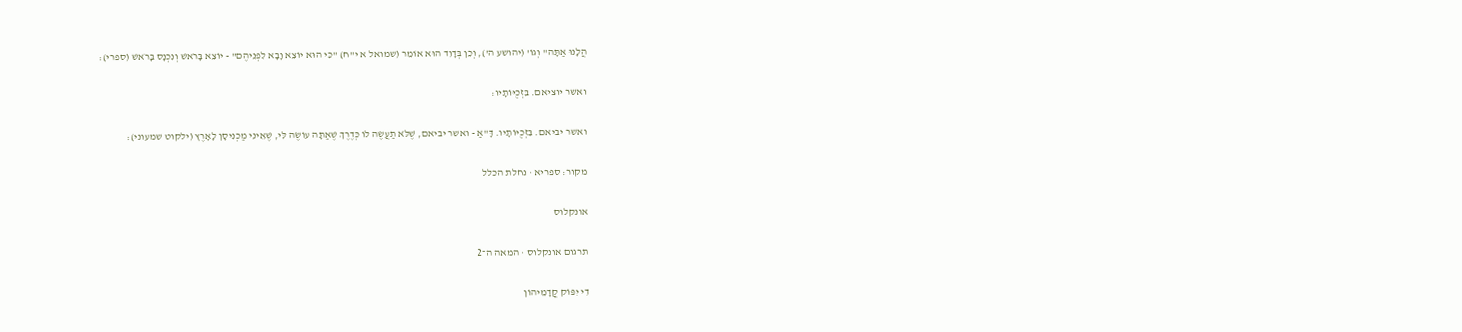הֲלָנוּ אַתָּה" וְגוֹ' (יהושע ה'), וְכֵן בְּדָוִד הוּא אוֹמֵר (שמואל א י"ח) "כִּי הוּא יוֹצֵא וָבָא לִפְנֵיהֶם" - יוֹצֵא בָּרֹאשׁ וְנִכְנָס בָּרֹאשׁ (ספרי):

ואשר יוציאם. בִּזְכֻיּוֹתָיו:

ואשר יביאם. בִּזְכֻיּוֹתָיו. דָּ"אַ - ואשר יביאם, שֶׁלֹּא תַעֲשֶׂה לוֹ כְּדֶרֶךְ שֶׁאַתָּה עוֹשֶׂה לִּי, שֶׁאֵינִי מַכְנִיסָן לָאָרֶץ (ילקוט שמעוני):

מקור: ספריא · נחלת הכלל

אונקלוס

תרגום אונקלוס · המאה ה־2

דִי יִפּוֹק קֳדָמֵיהוֹן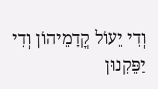וְדִי יֵעוֹל קֳדָמֵיהוֹן וְדִי יַפֵּקִנוּן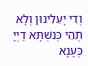וְדִי יָעֵלִינוּן וְלָא תְהֵי כְּנִשְׁתָּא דַיְיָ כְּעָנָא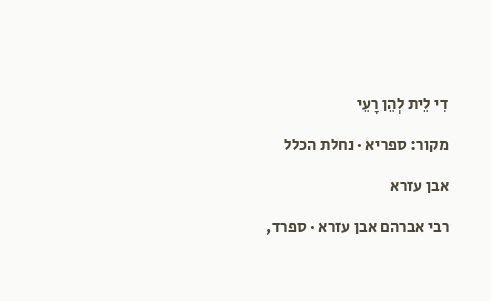דִי לֵית לְהֵן רָעֵי

מקור: ספריא · נחלת הכלל

אבן עזרא

רבי אברהם אבן עזרא · ספרד,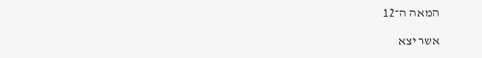המאה ה־12

אשר יצא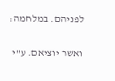לפניהם. במלחמה:

ואשר יוציאם. ע"י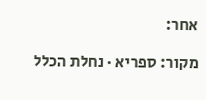אחר:

מקור: ספריא · נחלת הכלל